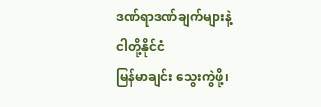ဒဏ်ရာဒဏ်ချက်များနဲ့ ငါတို့နိုင်ငံ
မြန်မာချင်း သွေးကွဲဖို့၊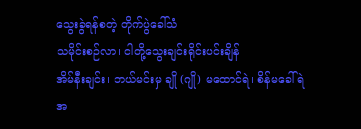သွေးခွဲရန်စတဲ့ တိုက်ပွဲခေါ်သံ
သမိုင်းစဉ်လာ၊ ငါတို့သွေးချင်းရိုင်းပင်းချိန်
အိမ်နီးချင်း၊ ဘယ်မင်းမှ ချို (ဂျို) မထောင်ရဲ၊ စိန်မခေါ်ရဲ
အ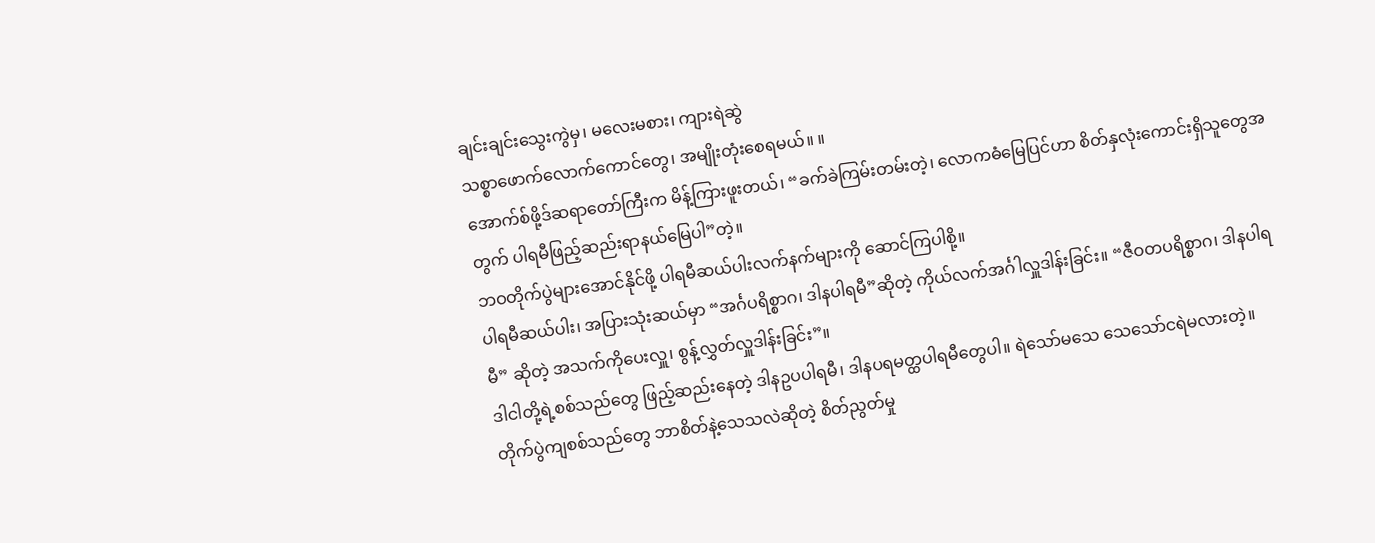ချင်းချင်းသွေးကွဲမှ၊ မလေးမစား၊ ကျားရဲဆွဲ
သစ္စာဖောက်လောက်ကောင်တွေ၊ အမျိုးတုံးစေရမယ်။ ။
အောက်စ်ဖို့ဒ်ဆရာတော်ကြီးက မိန့်ကြားဖူးတယ်၊ “ခက်ခဲကြမ်းတမ်းတဲ့၊ လောကဓံမြေပြင်ဟာ စိတ်နှလုံးကောင်းရှိသူတွေအတွက် ပါရမီဖြည့်ဆည်းရာနယ်မြေပါ”တဲ့။
ဘဝတိုက်ပွဲများအောင်နိုင်ဖို့ ပါရမီဆယ်ပါးလက်နက်များကို ဆောင်ကြပါစို့။
ပါရမီဆယ်ပါး၊ အပြားသုံးဆယ်မှာ “အင်္ဂပရိစ္စာဂ၊ ဒါနပါရမီ”ဆိုတဲ့ ကိုယ်လက်အင်္ဂါလှူဒါန်းခြင်း။ “ဇီဝတပရိစ္စာဂ၊ ဒါနပါရမီ” ဆိုတဲ့ အသက်ကိုပေးလှူ၊ စွန့်လွှတ်လှူဒါန်းခြင်း”။
ဒါငါတို့ရဲ့စစ်သည်တွေ ဖြည့်ဆည်းနေတဲ့ ဒါနဥပပါရမီ၊ ဒါနပရမတ္ထပါရမီတွေပါ။ ရဲသော်မသေ သေသော်ငရဲမလားတဲ့။ တိုက်ပွဲကျစစ်သည်တွေ ဘာစိတ်နဲ့သေသလဲဆိုတဲ့ စိတ်ညွတ်မှု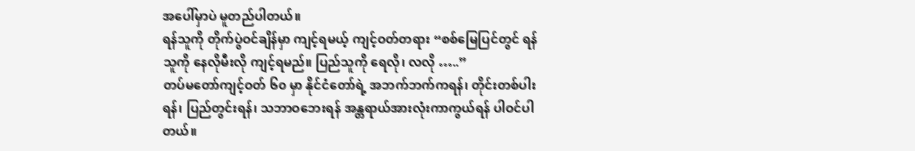အပေါ်မှာပဲ မူတည်ပါတယ်။
ရန်သူကို တိုက်ပွဲဝင်ချိန်မှာ ကျင့်ရမယ့် ကျင့်ဝတ်တရား “စစ်မြေပြင်တွင် ရန်သူကို နေလိုမီးလို ကျင့်ရမည်။ ပြည်သူကို ရေလို၊ လလို …..”
တပ်မတော်ကျင့်ဝတ် ၆၀ မှာ နိုင်ငံတော်ရဲ့ အဘက်ဘက်ကရန်၊ တိုင်းတစ်ပါးရန်၊ ပြည်တွင်းရန်၊ သဘာဝဘေးရန် အန္တရာယ်အားလုံးကာကွယ်ရန် ပါဝင်ပါတယ်။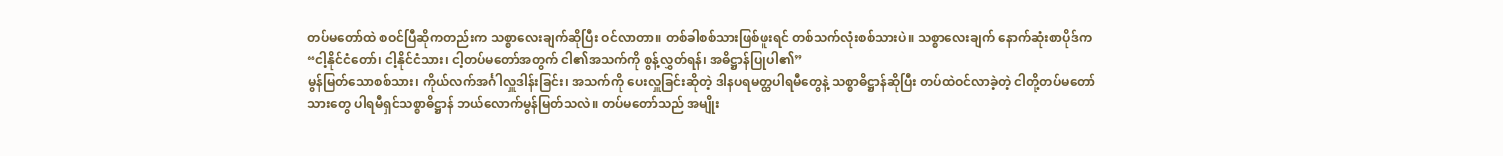တပ်မတော်ထဲ စဝင်ပြီဆိုကတည်းက သစ္စာလေးချက်ဆိုပြီး ဝင်လာတာ။ တစ်ခါစစ်သားဖြစ်ဖူးရင် တစ်သက်လုံးစစ်သားပဲ။ သစ္စာလေးချက် နောက်ဆုံးစာပိုဒ်က “ငါ့နိုင်ငံတော်၊ ငါ့နိုင်ငံသား၊ ငါ့တပ်မတော်အတွက် ငါ၏အသက်ကို စွန့်လွှတ်ရန်၊ အဓိဋ္ဌာန်ပြုပါ၏”
မွန်မြတ်သောစစ်သား၊ ကိုယ်လက်အင်္ဂါလှူဒါန်းခြင်း၊ အသက်ကို ပေးလှူခြင်းဆိုတဲ့ ဒါနပရမတ္ထပါရမီတွေနဲ့ သစ္စာဓိဋ္ဌာန်ဆိုပြီး တပ်ထဲဝင်လာခဲ့တဲ့ ငါတို့တပ်မတော်သားတွေ ပါရမီရှင်သစ္စာဓိဋ္ဌာန် ဘယ်လောက်မွန်မြတ်သလဲ။ တပ်မတော်သည် အမျိုး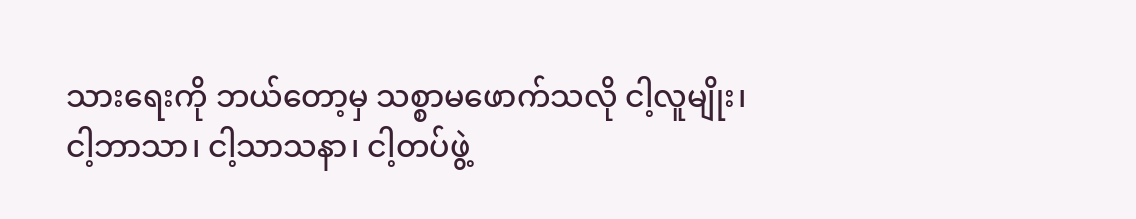သားရေးကို ဘယ်တော့မှ သစ္စာမဖောက်သလို ငါ့လူမျိုး၊ ငါ့ဘာသာ၊ ငါ့သာသနာ၊ ငါ့တပ်ဖွဲ့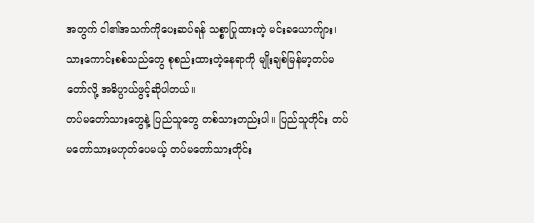အတွက် ငါ၏အသက်ကိုပေးဆပ်ရန် သစ္စာပြုထားတဲ့ မင်းခယောက်ျား၊ သားကောင်းစစ်သည်တွေ စုစည်းထားတဲ့နေရာကို မျိုးချစ်မြန်မာ့တပ်မတော်လို့ အဓိပ္ပာယ်ဖွင့်ဆိုပါတယ်။
တပ်မတော်သားတွေနဲ့ ပြည်သူတွေ တစ်သားတည်းပါ။ ပြည်သူတိုင်း တပ်မတော်သားမဟုတ်ပေမယ့် တပ်မတော်သားတိုင်း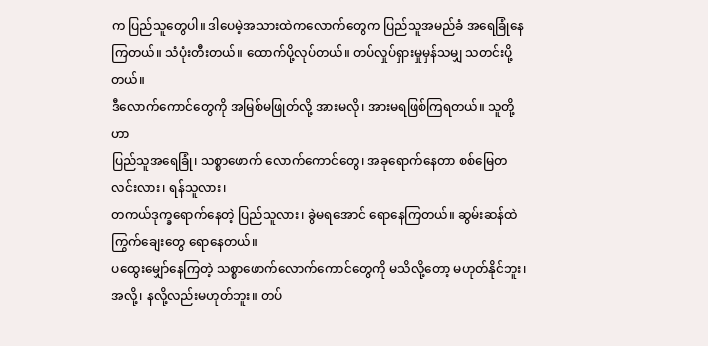က ပြည်သူတွေပါ။ ဒါပေမဲ့အသားထဲကလောက်တွေက ပြည်သူအမည်ခံ အရေခြုံနေကြတယ်။ သံပုံးတီးတယ်။ ထောက်ပို့လုပ်တယ်။ တပ်လှုပ်ရှားမှုမှန်သမျှ သတင်းပို့တယ်။
ဒီလောက်ကောင်တွေကို အမြစ်မဖြုတ်လို့ အားမလို၊ အားမရဖြစ်ကြရတယ်။ သူတို့ဟာ
ပြည်သူအရေခြုံ၊ သစ္စာဖောက် လောက်ကောင်တွေ၊ အခုရောက်နေတာ စစ်မြေတလင်းလား၊ ရန်သူလား၊
တကယ်ဒုက္ခရောက်နေတဲ့ ပြည်သူလား၊ ခွဲမရအောင် ရောနေကြတယ်။ ဆွမ်းဆန်ထဲ ကြွက်ချေးတွေ ရောနေတယ်။
ပထွေးမျှော်နေကြတဲ့ သစ္စာဖောက်လောက်ကောင်တွေကို မသိလို့တော့ မဟုတ်နိုင်ဘူး၊ အလို့၊ နလို့လည်းမဟုတ်ဘူး။ တပ်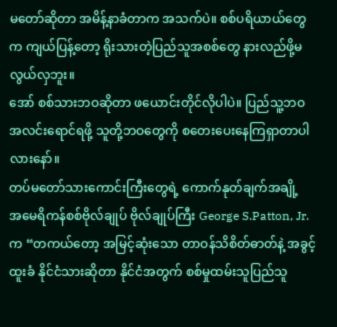မတော်ဆိုတာ အမိန့်နာခံတာက အသက်ပဲ။ စစ်ပရိယာယ်တွေက ကျယ်ပြန့်တော့ ရိုးသားတဲ့ပြည်သူအစစ်တွေ နားလည်ဖို့မလွယ်လှဘူး။
အော် စစ်သားဘဝဆိုတာ ဖယောင်းတိုင်လိုပါပဲ။ ပြည်သူ့ဘဝ အလင်းရောင်ရဖို့ သူတို့ဘဝတွေကို စတေးပေးနေကြရှာတာပါလားနော်။
တပ်မတော်သားကောင်းကြီးတွေရဲ့ ကောက်နုတ်ချက်အချို့
အမေရိကန်စစ်ဗိုလ်ချုပ် ဗိုလ်ချုပ်ကြီး George S.Patton, Jr. က “တကယ်တော့ အမြင့်ဆုံးသော တာဝန်သိစိတ်ဓာတ်နဲ့ အခွင့်ထူးခံ နိုင်ငံသားဆိုတာ နိုင်ငံအတွက် စစ်မှုထမ်းသူပြည်သူ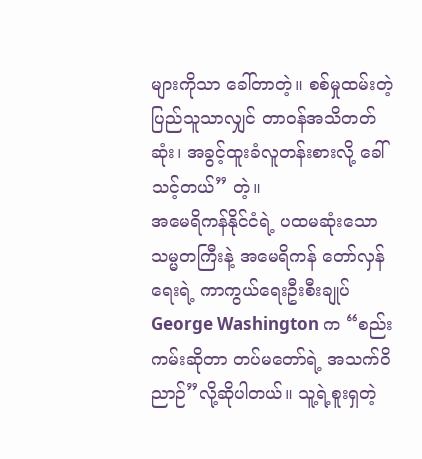များကိုသာ ခေါ်တာတဲ့။ စစ်မှုထမ်းတဲ့ ပြည်သူသာလျှင် တာဝန်အသိတတ်ဆုံး၊ အခွင့်ထူးခံလူတန်းစားလို့ ခေါ်သင့်တယ်” တဲ့။
အမေရိကန်နိုင်ငံရဲ့ ပထမဆုံးသော သမ္မတကြီးနဲ့ အမေရိကန် တော်လှန်ရေးရဲ့ ကာကွယ်ရေးဦးစီးချုပ် George Washington က “စည်းကမ်းဆိုတာ တပ်မတော်ရဲ့ အသက်ဝိညာဉ်”လို့ဆိုပါတယ်။ သူ့ရဲ့စူးရှတဲ့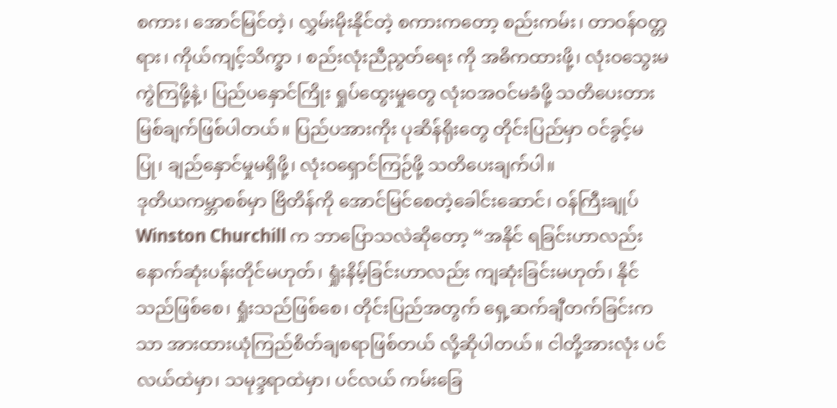စကား၊ အောင်မြင်တဲ့၊ လွှမ်းမိုးနိုင်တဲ့ စကားကတော့ စည်းကမ်း၊ တာဝန်ဝတ္တရား၊ ကိုယ်ကျင့်သိက္ခာ ၊ စည်းလုံးညီညွတ်ရေး ကို အဓိကထားဖို့၊ လုံးဝသွေးမကွဲကြဖို့နဲ့၊ ပြည်ပနှောင်ကြိုး ရှုပ်ထွေးမှုတွေ လုံးဝအဝင်မခံဖို့ သတိပေးတားမြစ်ချက်ဖြစ်ပါတယ်။ ပြည်ပအားကိုး ပုဆိန်ရိုးတွေ တိုင်းပြည်မှာ ဝင်ခွင့်မပြု၊ ချည်နှောင်မှုမရှိဖို့၊ လုံးဝရှောင်ကြဉ်ဖို့ သတိပေးချက်ပါ။
ဒုတိယကမ္ဘာစစ်မှာ ဗြိတိန်ကို အောင်မြင်စေတဲ့ခေါင်းဆောင်၊ ဝန်ကြီးချုပ် Winston Churchill က ဘာပြောသလဲဆိုတော့ “အနိုင် ရခြင်းဟာလည်း နောက်ဆုံးပန်းတိုင်မဟုတ်၊ ရှုံးနိမ့်ခြင်းဟာလည်း ကျဆုံးခြင်းမဟုတ်၊ နိုင်သည်ဖြစ်စေ၊ ရှုံးသည်ဖြစ်စေ၊ တိုင်းပြည်အတွက် ရှေ့ဆက်ချီတက်ခြင်းကသာ အားထားယုံကြည်စိတ်ချစရာဖြစ်တယ် လို့ဆိုပါတယ်။ ငါတို့အားလုံး ပင်လယ်ထဲမှာ၊ သမုဒ္ဒရာထဲမှာ၊ ပင်လယ် ကမ်းခြေ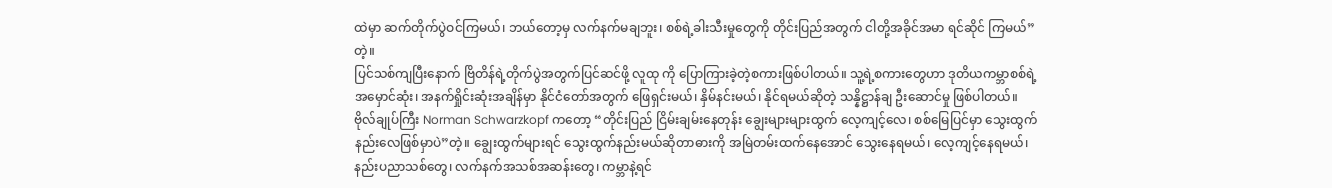ထဲမှာ ဆက်တိုက်ပွဲဝင်ကြမယ်၊ ဘယ်တော့မှ လက်နက်မချဘူး၊ စစ်ရဲ့ခါးသီးမှုတွေကို တိုင်းပြည်အတွက် ငါတို့အခိုင်အမာ ရင်ဆိုင် ကြမယ်”တဲ့။
ပြင်သစ်ကျပြီးနောက် ဗြိတိန်ရဲ့တိုက်ပွဲအတွက်ပြင်ဆင်ဖို့ လူထု ကို ပြောကြားခဲ့တဲ့စကားဖြစ်ပါတယ်။ သူ့ရဲ့စကားတွေဟာ ဒုတိယကမ္ဘာစစ်ရဲ့ အမှောင်ဆုံး၊ အနက်ရှိုင်းဆုံးအချိန်မှာ နိုင်ငံတော်အတွက် ဖြေရှင်းမယ်၊ နှိမ်နင်းမယ်၊ နိုင်ရမယ်ဆိုတဲ့ သန္နိဋ္ဌာန်ချ ဦးဆောင်မှု ဖြစ်ပါတယ်။
ဗိုလ်ချုပ်ကြီး Norman Schwarzkopf ကတော့ “တိုင်းပြည် ငြိမ်းချမ်းနေတုန်း ချွေးများများထွက် လေ့ကျင့်လေ၊ စစ်မြေပြင်မှာ သွေးထွက်နည်းလေဖြစ်မှာပဲ”တဲ့။ ချွေးထွက်များရင် သွေးထွက်နည်းမယ်ဆိုတာဓားကို အမြဲတမ်းထက်နေအောင် သွေးနေရမယ်၊ လေ့ကျင့်နေရမယ်၊ နည်းပညာသစ်တွေ၊ လက်နက်အသစ်အဆန်းတွေ၊ ကမ္ဘာနဲ့ရင်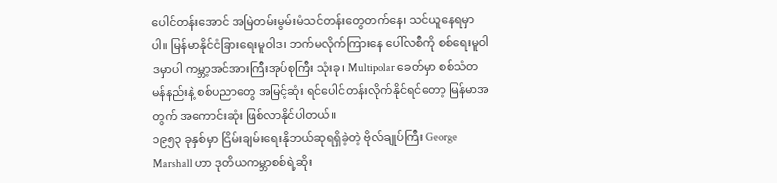ပေါင်တန်းအောင် အမြဲတမ်းမွမ်းမံသင်တန်းတွေတက်နေ၊ သင်ယူနေရမှာပါ။ မြန်မာနိုင်ငံခြားရေးမူဝါဒ၊ ဘက်မလိုက်ကြားနေ ပေါ်လစီကို စစ်ရေးမူဝါဒမှာပါ ကမ္ဘာ့အင်အားကြီးအုပ်စုကြီး သုံးခု၊ Multipolar ခေတ်မှာ စစ်သံတမန်နည်းနဲ့ စစ်ပညာတွေ အမြင့်ဆုံး ရင်ပေါင်တန်းလိုက်နိုင်ရင်တော့ မြန်မာအတွက် အကောင်းဆုံး ဖြစ်လာနိုင်ပါတယ်။
၁၉၅၃ ခုနှစ်မှာ ငြိမ်းချမ်းရေးနိုဘယ်ဆုရရှိခဲ့တဲ့ ဗိုလ်ချုပ်ကြီး George Marshall ဟာ ဒုတိယကမ္ဘာစစ်ရဲ့ဆိုး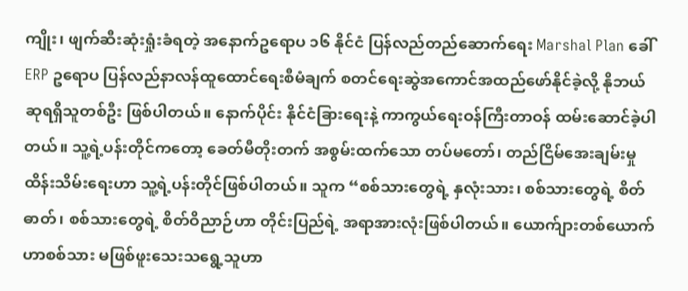ကျိုး၊ ဖျက်ဆီးဆုံးရှုံးခံရတဲ့ အနောက်ဥရောပ ၁၆ နိုင်ငံ ပြန်လည်တည်ဆောက်ရေး Marshal Plan ခေါ် ERP ဥရောပ ပြန်လည်နာလန်ထူထောင်ရေးစီမံချက် စတင်ရေးဆွဲအကောင်အထည်ဖော်နိုင်ခဲ့လို့ နိုဘယ်ဆုရရှိသူတစ်ဦး ဖြစ်ပါတယ်။ နောက်ပိုင်း နိုင်ငံခြားရေးနဲ့ ကာကွယ်ရေးဝန်ကြီးတာဝန် ထမ်းဆောင်ခဲ့ပါတယ်။ သူ့ရဲ့ပန်းတိုင်ကတော့ ခေတ်မီတိုးတက် အစွမ်းထက်သော တပ်မတော်၊ တည်ငြိမ်အေးချမ်းမှုထိန်းသိမ်းရေးဟာ သူ့ရဲ့ပန်းတိုင်ဖြစ်ပါတယ်။ သူက “စစ်သားတွေရဲ့ နှလုံးသား၊ စစ်သားတွေရဲ့ စိတ်ဓာတ်၊ စစ်သားတွေရဲ့ စိတ်ဝိညာဉ်ဟာ တိုင်းပြည်ရဲ့ အရာအားလုံးဖြစ်ပါတယ်။ ယောက်ျားတစ်ယောက်ဟာစစ်သား မဖြစ်ဖူးသေးသရွေ့သူဟာ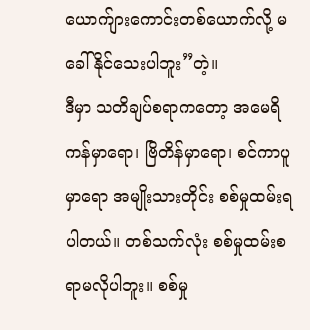ယောက်ျားကောင်းတစ်ယောက်လို့ မခေါ်နိုင်သေးပါဘူး”တဲ့။
ဒီမှာ သတိချပ်စရာကတော့ အမေရိကန်မှာရော၊ ဗြိတိန်မှာရော၊ စင်ကာပူမှာရော အမျိုးသားတိုင်း စစ်မှုထမ်းရပါတယ်။ တစ်သက်လုံး စစ်မှုထမ်းစရာမလိုပါဘူး။ စစ်မှု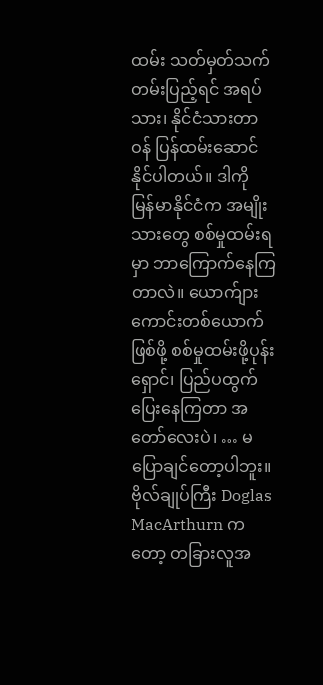ထမ်း သတ်မှတ်သက်တမ်းပြည့်ရင် အရပ်သား၊ နိုင်ငံသားတာဝန် ပြန်ထမ်းဆောင်နိုင်ပါတယ်။ ဒါကို မြန်မာနိုင်ငံက အမျိုးသားတွေ စစ်မှုထမ်းရမှာ ဘာကြောက်နေကြတာလဲ။ ယောက်ျားကောင်းတစ်ယောက်ဖြစ်ဖို့ စစ်မှုထမ်းဖို့ပုန်းရှောင်၊ ပြည်ပထွက်ပြေးနေကြတာ အတော်လေးပဲ၊ … မပြောချင်တော့ပါဘူး။
ဗိုလ်ချုပ်ကြီး Doglas MacArthurn ကတော့ တခြားလူအ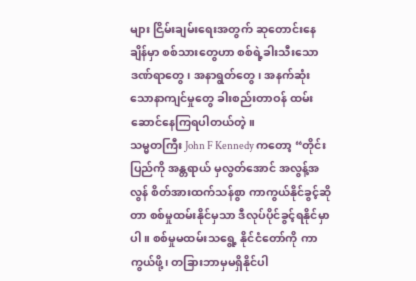များ ငြိမ်းချမ်းရေးအတွက် ဆုတောင်းနေချိန်မှာ စစ်သားတွေဟာ စစ်ရဲ့ခါးသီးသောဒဏ်ရာတွေ၊ အနာရွတ်တွေ၊ အနက်ဆုံးသောနာကျင်မှုတွေ ခါးစည်းတာဝန် ထမ်းဆောင်နေကြရပါတယ်တဲ့။
သမ္မတကြီး John F Kennedy ကတော့ “တိုင်းပြည်ကို အန္တရာယ် မှလွတ်အောင် အလွန့်အလွန် စိတ်အားထက်သန်စွာ ကာကွယ်နိုင်ခွင့်ဆိုတာ စစ်မှုထမ်းနိုင်မှသာ ဒီလုပ်ပိုင်ခွင့်ရနိုင်မှာပါ။ စစ်မှုမထမ်းသရွေ့ နိုင်ငံတော်ကို ကာကွယ်ဖို့၊ တခြားဘာမှမရှိနိုင်ပါ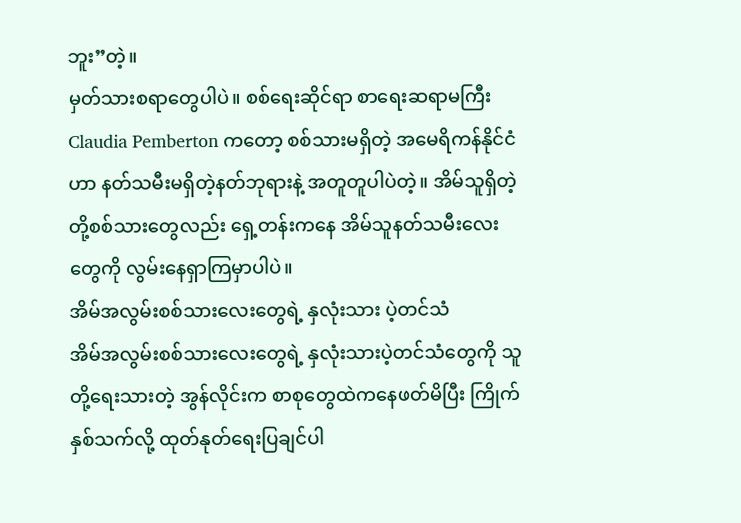ဘူး”တဲ့။
မှတ်သားစရာတွေပါပဲ။ စစ်ရေးဆိုင်ရာ စာရေးဆရာမကြီး Claudia Pemberton ကတော့ စစ်သားမရှိတဲ့ အမေရိကန်နိုင်ငံဟာ နတ်သမီးမရှိတဲ့နတ်ဘုရားနဲ့ အတူတူပါပဲတဲ့။ အိမ်သူရှိတဲ့ တို့စစ်သားတွေလည်း ရှေ့တန်းကနေ အိမ်သူနတ်သမီးလေးတွေကို လွမ်းနေရှာကြမှာပါပဲ။
အိမ်အလွမ်းစစ်သားလေးတွေရဲ့ နှလုံးသား ပဲ့တင်သံ
အိမ်အလွမ်းစစ်သားလေးတွေရဲ့ နှလုံးသားပဲ့တင်သံတွေကို သူတို့ရေးသားတဲ့ အွန်လိုင်းက စာစုတွေထဲကနေဖတ်မိပြီး ကြိုက်နှစ်သက်လို့ ထုတ်နုတ်ရေးပြချင်ပါ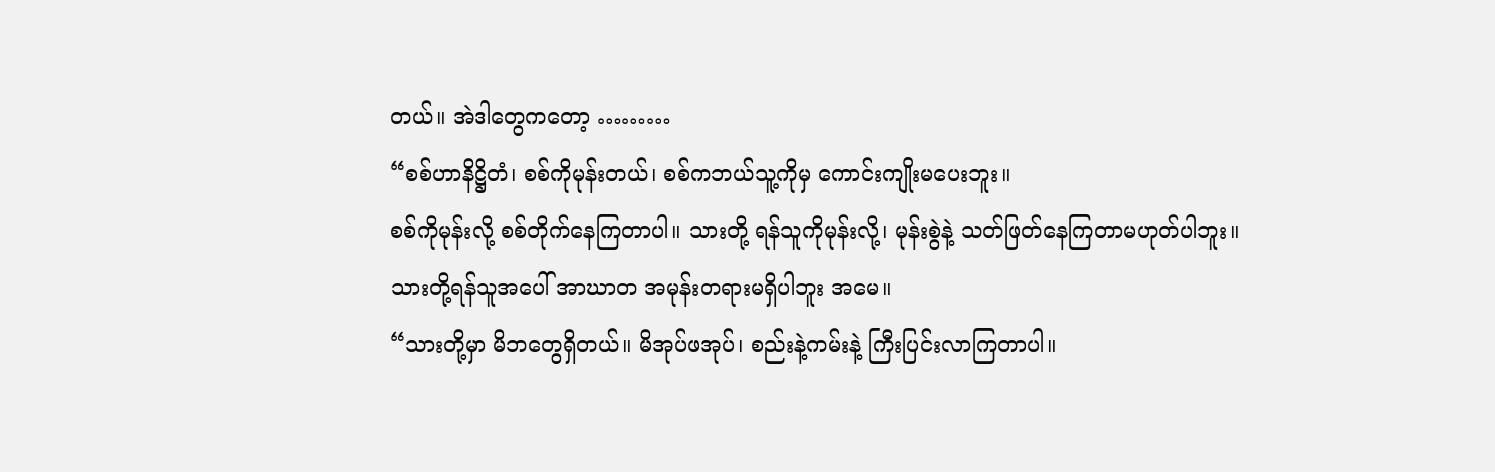တယ်။ အဲဒါတွေကတော့ ………
“စစ်ဟာနိဋ္ဌိတံ၊ စစ်ကိုမုန်းတယ်၊ စစ်ကဘယ်သူ့ကိုမှ ကောင်းကျိုးမပေးဘူး။
စစ်ကိုမုန်းလို့ စစ်တိုက်နေကြတာပါ။ သားတို့ ရန်သူကိုမုန်းလို့၊ မုန်းစွဲနဲ့ သတ်ဖြတ်နေကြတာမဟုတ်ပါဘူး။
သားတို့ရန်သူအပေါ် အာဃာတ အမုန်းတရားမရှိပါဘူး အမေ။
“သားတို့မှာ မိဘတွေရှိတယ်။ မိအုပ်ဖအုပ်၊ စည်းနဲ့ကမ်းနဲ့ ကြီးပြင်းလာကြတာပါ။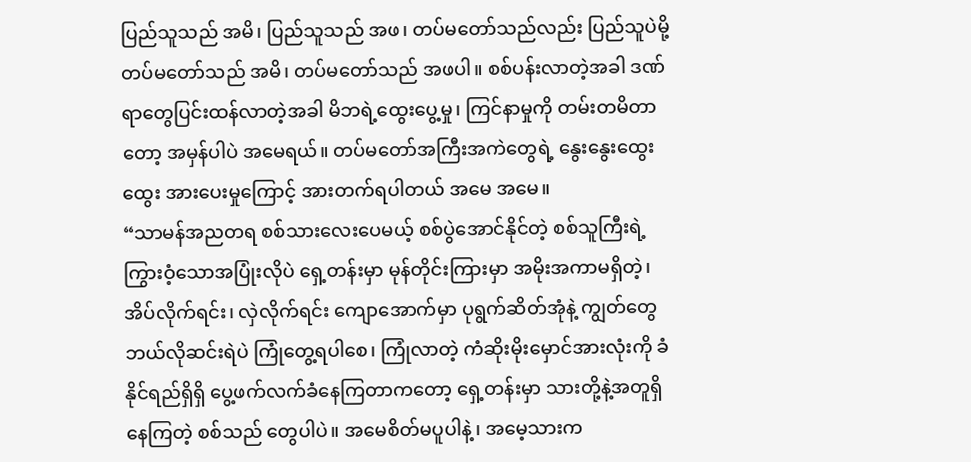ပြည်သူသည် အမိ၊ ပြည်သူသည် အဖ၊ တပ်မတော်သည်လည်း ပြည်သူပဲမို့ တပ်မတော်သည် အမိ၊ တပ်မတော်သည် အဖပါ။ စစ်ပန်းလာတဲ့အခါ ဒဏ်ရာတွေပြင်းထန်လာတဲ့အခါ မိဘရဲ့ထွေးပွေ့မှု၊ ကြင်နာမှုကို တမ်းတမိတာတော့ အမှန်ပါပဲ အမေရယ်။ တပ်မတော်အကြီးအကဲတွေရဲ့ နွေးနွေးထွေးထွေး အားပေးမှုကြောင့် အားတက်ရပါတယ် အမေ အမေ။
“သာမန်အညတရ စစ်သားလေးပေမယ့် စစ်ပွဲအောင်နိုင်တဲ့ စစ်သူကြီးရဲ့ ကြွားဝံ့သောအပြုံးလိုပဲ ရှေ့တန်းမှာ မုန်တိုင်းကြားမှာ အမိုးအကာမရှိတဲ့၊ အိပ်လိုက်ရင်း၊ လှဲလိုက်ရင်း ကျောအောက်မှာ ပုရွက်ဆိတ်အုံနဲ့ ကျွတ်တွေ ဘယ်လိုဆင်းရဲပဲ ကြုံတွေ့ရပါစေ၊ ကြုံလာတဲ့ ကံဆိုးမိုးမှောင်အားလုံးကို ခံနိုင်ရည်ရှိရှိ ပွေ့ဖက်လက်ခံနေကြတာကတော့ ရှေ့တန်းမှာ သားတို့နဲ့အတူရှိနေကြတဲ့ စစ်သည် တွေပါပဲ။ အမေစိတ်မပူပါနဲ့၊ အမေ့သားက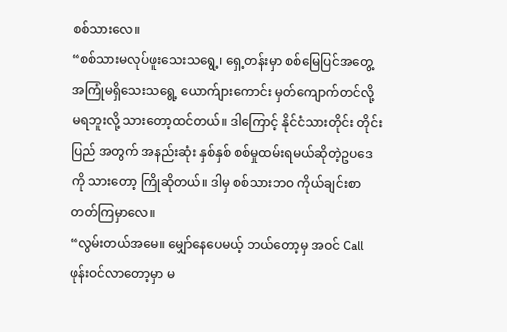စစ်သားလေ။
“စစ်သားမလုပ်ဖူးသေးသရွေ့၊ ရှေ့တန်းမှာ စစ်မြေပြင်အတွေ့ အကြုံမရှိသေးသရွေ့ ယောက်ျားကောင်း မှတ်ကျောက်တင်လို့ မရဘူးလို့ သားတော့ထင်တယ်။ ဒါကြောင့် နိုင်ငံသားတိုင်း တိုင်းပြည် အတွက် အနည်းဆုံး နှစ်နှစ် စစ်မှုထမ်းရမယ်ဆိုတဲ့ဥပဒေကို သားတော့ ကြိုဆိုတယ်။ ဒါမှ စစ်သားဘဝ ကိုယ်ချင်းစာတတ်ကြမှာလေ။
“လွမ်းတယ်အမေ။ မျှော်နေပေမယ့် ဘယ်တော့မှ အဝင် Call ဖုန်းဝင်လာတော့မှာ မ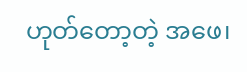ဟုတ်တော့တဲ့ အဖေ၊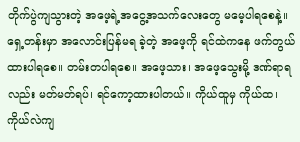တိုက်ပွဲကျသွားတဲ့ အဖေ့ရဲ့အငွေ့အသက်လေးတွေ မမေ့ပါရစေနဲ့။ ရှေ့တန်းမှာ အလောင်းပြန်မရ ခဲ့တဲ့ အဖေ့ကို ရင်ထဲကနေ ဖက်တွယ်ထားပါရစေ။ တမ်းတပါရစေ။ အဖေ့သား၊ အဖေ့သွေးမို့ ဒဏ်ရာရလည်း မတ်မတ်ရပ်၊ ရင်ကော့ထားပါတယ်။ ကိုယ်ထူမှ ကိုယ်ထ၊ ကိုယ်လဲကျ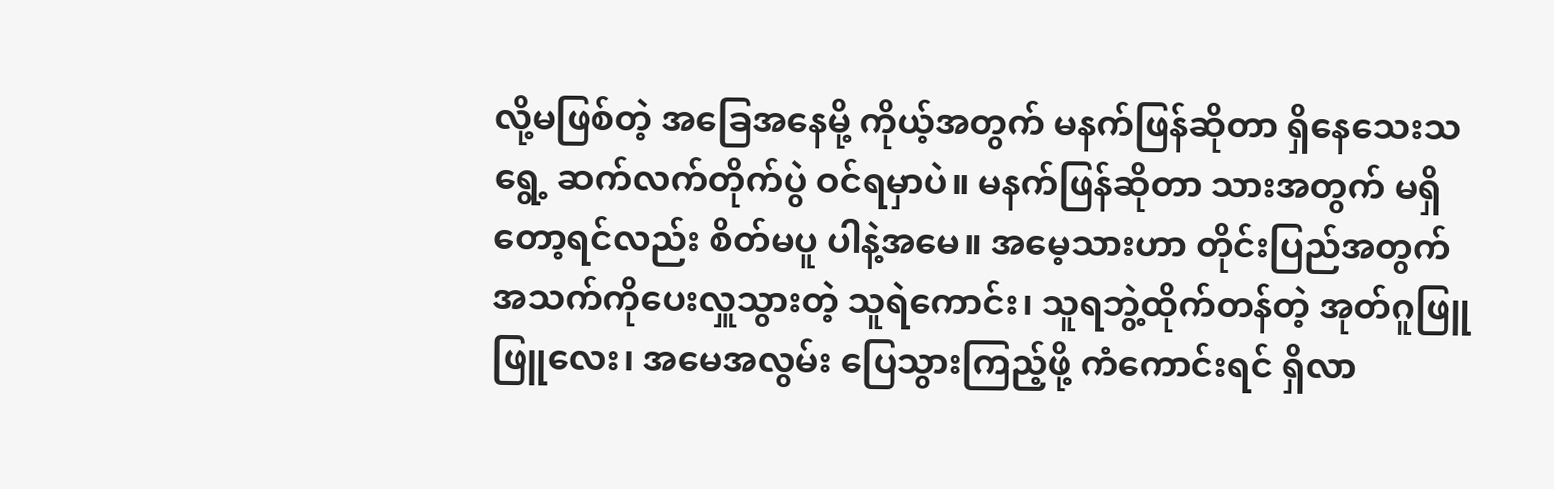လို့မဖြစ်တဲ့ အခြေအနေမို့ ကိုယ့်အတွက် မနက်ဖြန်ဆိုတာ ရှိနေသေးသရွေ့ ဆက်လက်တိုက်ပွဲ ဝင်ရမှာပဲ။ မနက်ဖြန်ဆိုတာ သားအတွက် မရှိတော့ရင်လည်း စိတ်မပူ ပါနဲ့အမေ။ အမေ့သားဟာ တိုင်းပြည်အတွက် အသက်ကိုပေးလှူသွားတဲ့ သူရဲကောင်း၊ သူရဘွဲ့ထိုက်တန်တဲ့ အုတ်ဂူဖြူဖြူလေး၊ အမေအလွမ်း ပြေသွားကြည့်ဖို့ ကံကောင်းရင် ရှိလာ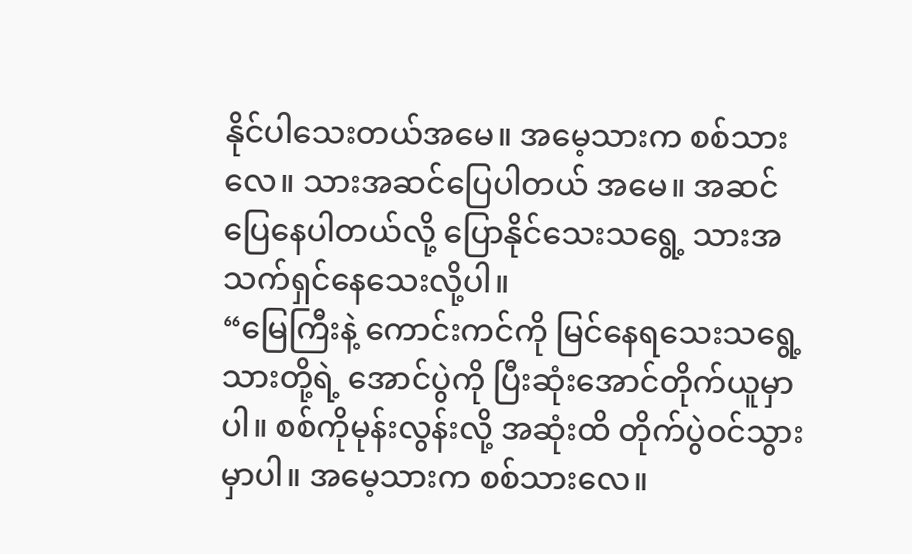နိုင်ပါသေးတယ်အမေ။ အမေ့သားက စစ်သားလေ။ သားအဆင်ပြေပါတယ် အမေ။ အဆင် ပြေနေပါတယ်လို့ ပြောနိုင်သေးသရွေ့ သားအသက်ရှင်နေသေးလို့ပါ။
“မြေကြီးနဲ့ ကောင်းကင်ကို မြင်နေရသေးသရွေ့ သားတို့ရဲ့ အောင်ပွဲကို ပြီးဆုံးအောင်တိုက်ယူမှာပါ။ စစ်ကိုမုန်းလွန်းလို့ အဆုံးထိ တိုက်ပွဲဝင်သွားမှာပါ။ အမေ့သားက စစ်သားလေ။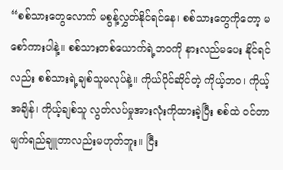“စစ်သားတွေလောက် မစွန့်လွှတ်နိုင်ရင်နေ၊ စစ်သားတွေကိုတော့ မစော်ကားပါနဲ့။ စစ်သားတစ်ယောက်ရဲ့ဘဝကို နားလည်မပေး နိုင်ရင်လည်း စစ်သားရဲ့ချစ်သူမလုပ်နဲ့။ ကိုယ်ပိုင်ဆိုင်တဲ့ ကိုယ့်ဘဝ၊ ကိုယ့်အချိန်၊ ကိုယ့်ချစ်သူ လွတ်လပ်မှုအားလုံးကိုထားခဲ့ပြီး စစ်ထဲ ဝင်တာ မျက်ရည်ချူတာလည်းမဟုတ်ဘူး။ ငြီး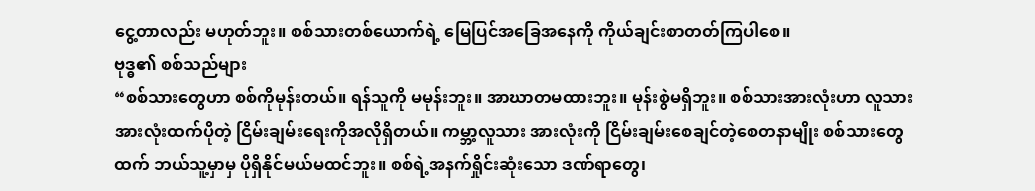ငွေ့တာလည်း မဟုတ်ဘူး။ စစ်သားတစ်ယောက်ရဲ့ မြေပြင်အခြေအနေကို ကိုယ်ချင်းစာတတ်ကြပါစေ။
ဗုဒ္ဓ၏ စစ်သည်များ
“စစ်သားတွေဟာ စစ်ကိုမုန်းတယ်။ ရန်သူကို မမုန်းဘူး။ အာဃာတမထားဘူး။ မုန်းစွဲမရှိဘူး။ စစ်သားအားလုံးဟာ လူသားအားလုံးထက်ပိုတဲ့ ငြိမ်းချမ်းရေးကိုအလိုရှိတယ်။ ကမ္ဘာ့လူသား အားလုံးကို ငြိမ်းချမ်းစေချင်တဲ့စေတနာမျိုး စစ်သားတွေထက် ဘယ်သူ့မှာမှ ပိုရှိနိုင်မယ်မထင်ဘူး။ စစ်ရဲ့အနက်ရှိုင်းဆုံးသော ဒဏ်ရာတွေ၊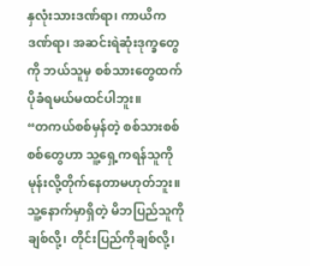နှလုံးသားဒဏ်ရာ၊ ကာယိကဒဏ်ရာ၊ အဆင်းရဲဆုံးဒုက္ခတွေကို ဘယ်သူမှ စစ်သားတွေထက် ပိုခံရမယ်မထင်ပါဘူး။
“တကယ်စစ်မှန်တဲ့ စစ်သားစစ်စစ်တွေဟာ သူ့ရှေ့ကရန်သူကို မုန်းလို့တိုက်နေတာမဟုတ်ဘူး။ သူ့နောက်မှာရှိတဲ့ မိဘပြည်သူကို ချစ်လို့၊ တိုင်းပြည်ကိုချစ်လို့၊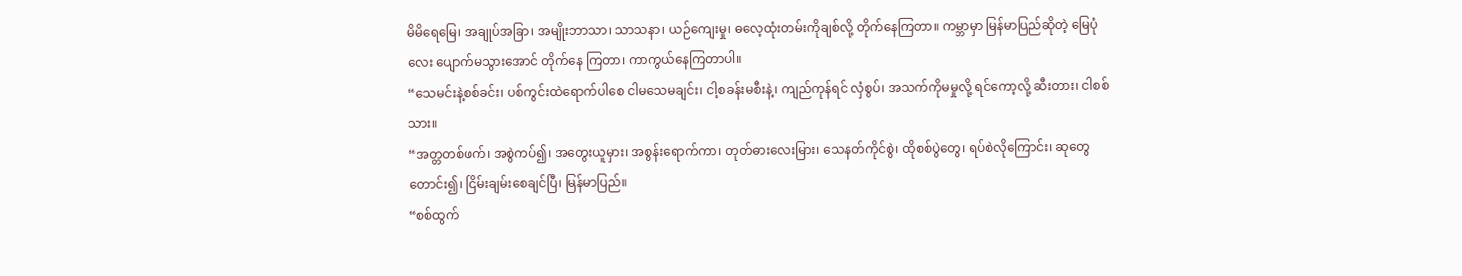မိမိရေမြေ၊ အချုပ်အခြာ၊ အမျိုးဘာသာ၊ သာသနာ၊ ယဉ်ကျေးမှု၊ ဓလေ့ထုံးတမ်းကိုချစ်လို့ တိုက်နေကြတာ။ ကမ္ဘာမှာ မြန်မာပြည်ဆိုတဲ့ မြေပုံလေး ပျောက်မသွားအောင် တိုက်နေ ကြတာ၊ ကာကွယ်နေကြတာပါ။
“သေမင်းနဲ့စစ်ခင်း၊ ပစ်ကွင်းထဲရောက်ပါစေ ငါမသေမချင်း၊ ငါ့စခန်းမစီးနဲ့၊ ကျည်ကုန်ရင် လှံစွပ်၊ အသက်ကိုမမှုလို့ ရင်ကော့လို့ ဆီးတား၊ ငါစစ်သား။
“အတ္တတစ်ဖက်၊ အစွဲကပ်၍၊ အတွေးယူမှား၊ အစွန်းရောက်ကာ၊ တုတ်ဓားလေးမြား၊ သေနတ်ကိုင်စွဲ၊ ထိုစစ်ပွဲတွေ၊ ရပ်စဲလိုကြောင်း၊ ဆုတွေတောင်း၍၊ ငြိမ်းချမ်းစေချင်ပြီ၊ မြန်မာပြည်။
“စစ်ထွက်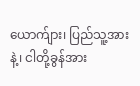ယောက်ျား၊ ပြည်သူ့အားနဲ့၊ ငါတို့ခွန်အား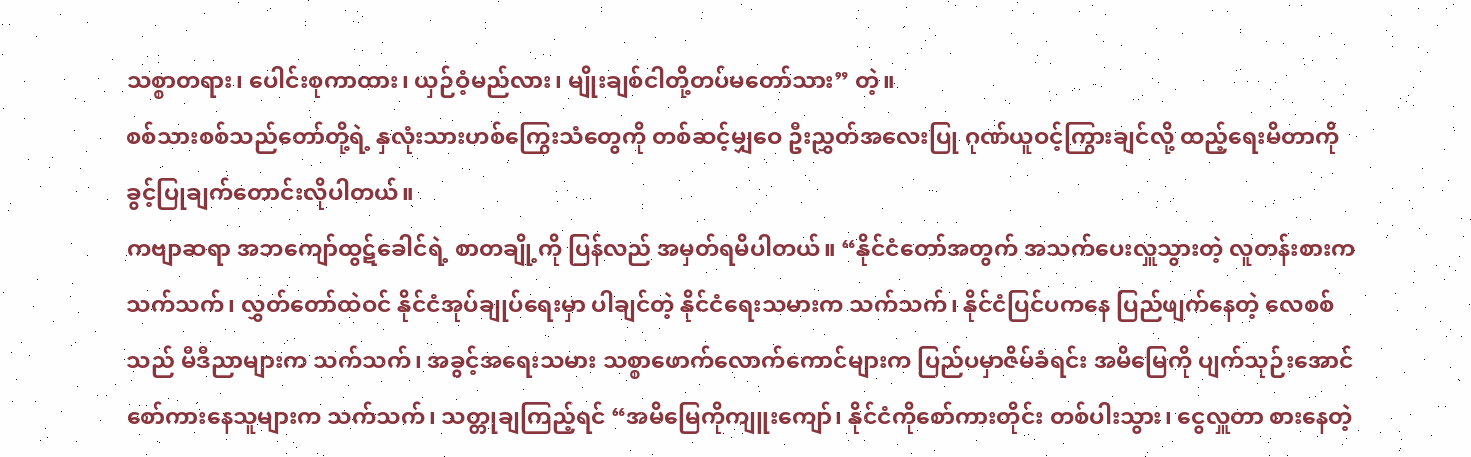သစ္စာတရား၊ ပေါင်းစုကာထား၊ ယှဉ်ဝံ့မည်လား၊ မျိုးချစ်ငါတို့တပ်မတော်သား” တဲ့။
စစ်သားစစ်သည်တော်တို့ရဲ့ နှလုံးသားဟစ်ကြွေးသံတွေကို တစ်ဆင့်မျှဝေ ဦးညွှတ်အလေးပြု ဂုဏ်ယူဝင့်ကြွားချင်လို့ ထည့်ရေးမိတာကို ခွင့်ပြုချက်တောင်းလိုပါတယ်။
ကဗျာဆရာ အဘကျော်ထွဋ်ခေါင်ရဲ့ စာတချို့ကို ပြန်လည် အမှတ်ရမိပါတယ်။ “နိုင်ငံတော်အတွက် အသက်ပေးလှူသွားတဲ့ လူတန်းစားက သက်သက်၊ လွှတ်တော်ထဲဝင် နိုင်ငံအုပ်ချုပ်ရေးမှာ ပါချင်တဲ့ နိုင်ငံရေးသမားက သက်သက်၊ နိုင်ငံပြင်ပကနေ ပြည်ဖျက်နေတဲ့ လေစစ်သည် မီဒီညာများက သက်သက်၊ အခွင့်အရေးသမား သစ္စာဖောက်လောက်ကောင်များက ပြည်ပမှာဇိမ်ခံရင်း အမိမြေကို ပျက်သုဉ်းအောင် စော်ကားနေသူများက သက်သက်၊ သတ္တုချကြည့်ရင် “အမိမြေကိုကျူးကျော်၊ နိုင်ငံကိုစော်ကားတိုင်း တစ်ပါးသွား၊ ငွေလှူတာ စားနေတဲ့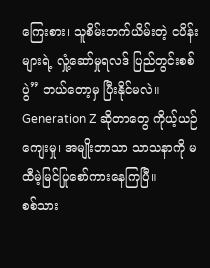ကြေးစား၊ သူစိမ်းဘက်ယိမ်းတဲ့ ငပိန်းများရဲ့ လှုံ့ဆော်မှုရလဒ် ပြည်တွင်းစစ်ပွဲ” ဘယ်တော့မှ ပြီးနိုင်မလဲ။ Generation Z ဆိုတာတွေ ကိုယ့်ယဉ်ကျေးမှု၊ အမျိုးဘာသာ သာသနာကို မထီမဲ့မြင်ပြုစော်ကားနေကြပြီ။
စစ်သား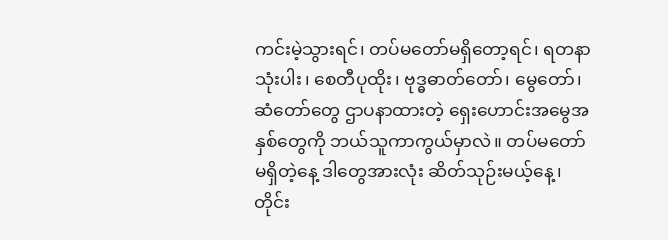ကင်းမဲ့သွားရင်၊ တပ်မတော်မရှိတော့ရင်၊ ရတနာသုံးပါး၊ စေတီပုထိုး၊ ဗုဒ္ဓဓာတ်တော်၊ မွေတော်၊ ဆံတော်တွေ ဌာပနာထားတဲ့ ရှေးဟောင်းအမွေအနှစ်တွေကို ဘယ်သူကာကွယ်မှာလဲ။ တပ်မတော် မရှိတဲ့နေ့ ဒါတွေအားလုံး ဆိတ်သုဉ်းမယ့်နေ့၊ တိုင်း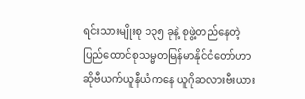ရင်းသားမျိုးစု ၁၃၅ ခုနဲ့ စုဖွဲ့တည်နေတဲ့ ပြည်ထောင်စုသမ္မတမြန်မာနိုင်ငံတော်ဟာ ဆိုဗီယက်ယူနီယံကနေ ယူဂိုဆလားဗီးယား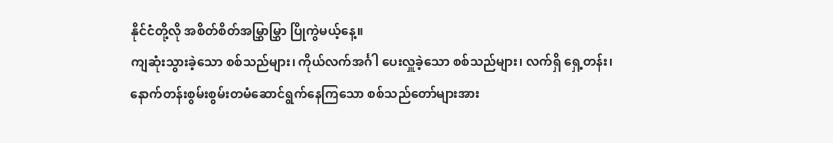နိုင်ငံတို့လို အစိတ်စိတ်အမြွှာမြွှာ ပြိုကွဲမယ့်နေ့။
ကျဆုံးသွားခဲ့သော စစ်သည်များ၊ ကိုယ်လက်အင်္ဂါ ပေးလှူခဲ့သော စစ်သည်များ၊ လက်ရှိ ရှေ့တန်း၊ နောက်တန်းစွမ်းစွမ်းတမံဆောင်ရွက်နေကြသော စစ်သည်တော်များအား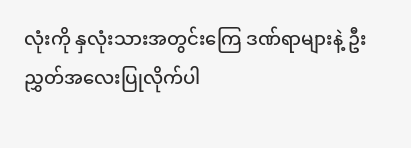လုံးကို နှလုံးသားအတွင်းကြေ ဒဏ်ရာများနဲ့ ဦးညွှတ်အလေးပြုလိုက်ပါ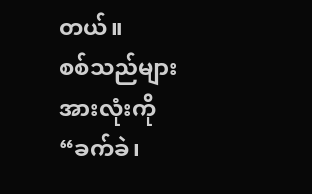တယ်။
စစ်သည်များအားလုံးကို “ခက်ခဲ၊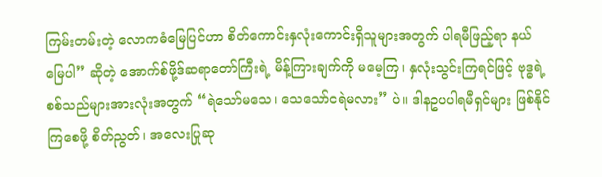ကြမ်းတမ်းတဲ့ လောကဓံမြေပြင်ဟာ စိတ်ကောင်းနှလုံးကောင်းရှိသူများအတွက် ပါရမီဖြည့်ရာ နယ်မြေပါ” ဆိုတဲ့ အောက်စ်ဖို့ဒ်ဆရာတော်ကြီးရဲ့ မိန့်ကြားချက်ကို မမေ့ကြ၊ နှလုံးသွင်းကြရင်ဖြင့် ဗုဒ္ဓရဲ့ စစ်သည်များအားလုံးအတွက် “ရဲသော်မသေ၊ သေသော်ငရဲမလား” ပဲ။ ဒါနဥပပါရမီရှင်များ ဖြစ်နိုင်ကြစေဖို့ စိတ်ညွတ်၊ အလေးပြုဆု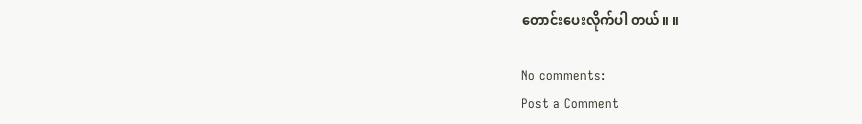တောင်းပေးလိုက်ပါ တယ်။ ။

No comments:
Post a Comment